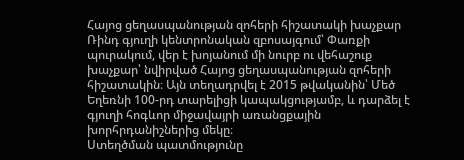Հայոց ցեղասպանության զոհերի հիշատակի խաչքար
Ռինդ գյուղի կենտրոնական զբոսայգում՝ Փառքի պուրակում, վեր է խոյանում մի նուրբ ու վեհաշուք խաչքար՝ նվիրված Հայոց ցեղասպանության զոհերի հիշատակին։ Այն տեղադրվել է 2015 թվականին՝ Մեծ Եղեռնի 100-րդ տարելիցի կապակցությամբ, և դարձել է գյուղի հոգևոր միջավայրի առանցքային խորհրդանիշներից մեկը։
Ստեղծման պատմությունը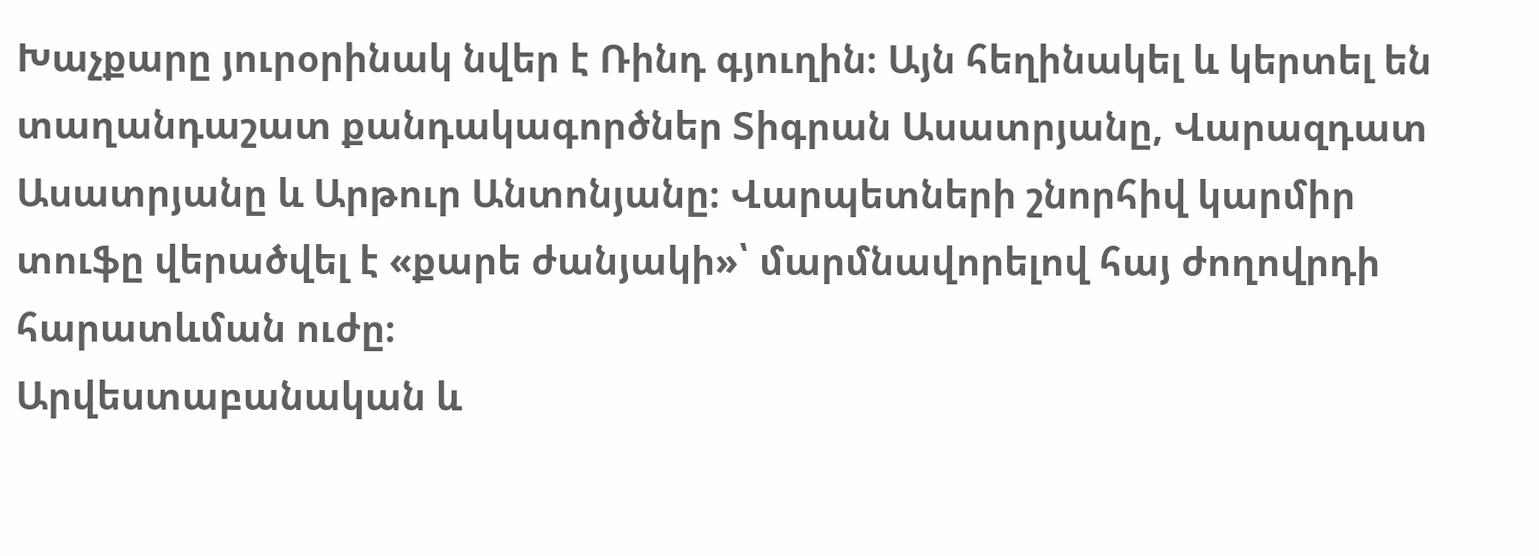Խաչքարը յուրօրինակ նվեր է Ռինդ գյուղին։ Այն հեղինակել և կերտել են տաղանդաշատ քանդակագործներ Տիգրան Ասատրյանը, Վարազդատ Ասատրյանը և Արթուր Անտոնյանը։ Վարպետների շնորհիվ կարմիր տուֆը վերածվել է «քարե ժանյակի»՝ մարմնավորելով հայ ժողովրդի հարատևման ուժը։
Արվեստաբանական և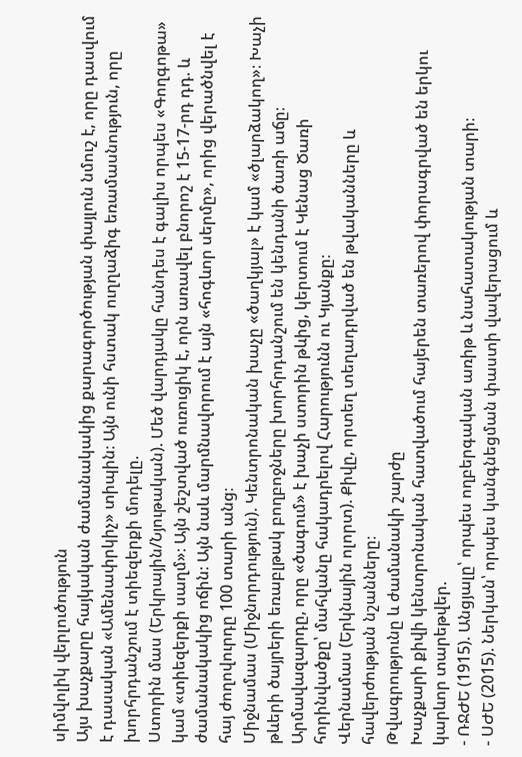սիմվոլիկ վերլուծություն
Այս խաչքարը հայկական ժամանակակից քարագործության փայլուն նմուշ է, որը դասվում է դասական «Ամենափրկիչ» տիպին։ Այն ունի հստակ ուղղաձիգ եռամասնություն, որը խորհրդանշում է տիեզերքի մոդելը.
Ստորին մաս (Երկրային/Նյութական). Մեծ վարդյակը հանդես է գալիս որպես «Գողգոթա» կամ «տիեզերքի սաղմ»։ Այն շեշտված ուռուցիկ է, որն առավել բնորոշ է 15-17-րդ դդ. և ժամանակակից ոճին։ Այն նաև մարմնավորում է այն «հոգևոր սերմը», որից վերածնվել է հայ ժողովուրդը 100 տարի անց։
Միջնամաս (Միջնորդություն). Կենտրոնական խաչը «ծաղկյալ» է կամ «ծլարձակող»։ Խաչի թևերի ծայրերի եռաբլթակ բողբոջները խորհրդանշում են կենդանի ծառի աճը։ Արմավազարդը, որը «ծագում» է խաչի ստորին թևից, կերտում է Կենաց Ծառի հորինվածքը՝ մահվանը հակադրելով Հարությունն ու Կյանքը։
Վերնամաս (Երկնային ոլորտ). Քիվը, որտեղ տեղադրված են թվականները և հավերժության նշանները։
Թվագրությունը և ժամանակի շարժը
Խաչքարի քիվի կենտրոնական հատվածում հայերեն տառերով փորագրված են երկու կարևոր տարեթվեր.
- ՌՋԺԵ (1915). Անցյալը՝ որպես ողբերգական առիթ և նահատակության տարի։
- ՍԺԵ (2015). Ներկան՝ որպես կանգնեցման փաստի վավերացում և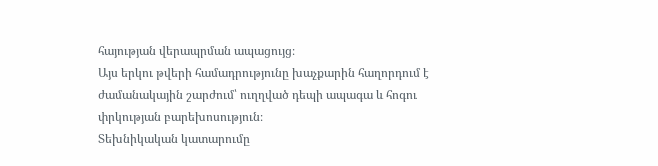հայության վերապրման ապացույց։
Այս երկու թվերի համադրությունը խաչքարին հաղորդում է ժամանակային շարժում՝ ուղղված դեպի ապագա և հոգու փրկության բարեխոսություն։
Տեխնիկական կատարումը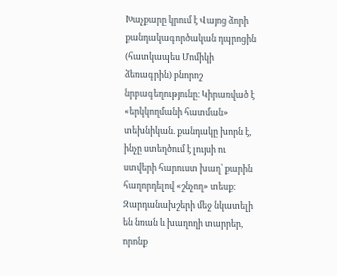Խաչքարը կրում է Վայոց ձորի քանդակագործական դպրոցին (հատկապես Մոմիկի ձեռագրին) բնորոշ նրբագեղությունը։ Կիրառված է «երկկողմանի հատման» տեխնիկան. քանդակը խորն է, ինչը ստեղծում է լույսի ու ստվերի հարուստ խաղ՝ քարին հաղորդելով «շնչող» տեսք։ Զարդանախշերի մեջ նկատելի են նռան և խաղողի տարրեր, որոնք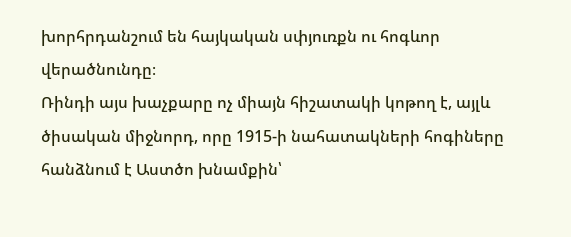խորհրդանշում են հայկական սփյուռքն ու հոգևոր վերածնունդը։
Ռինդի այս խաչքարը ոչ միայն հիշատակի կոթող է, այլև ծիսական միջնորդ, որը 1915-ի նահատակների հոգիները հանձնում է Աստծո խնամքին՝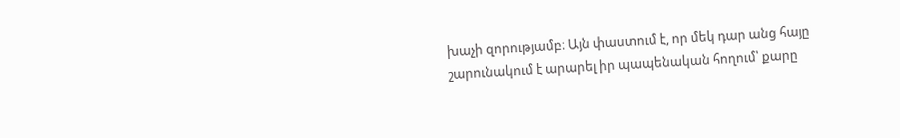խաչի զորությամբ։ Այն փաստում է, որ մեկ դար անց հայը շարունակում է արարել իր պապենական հողում՝ քարը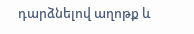դարձնելով աղոթք և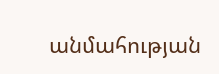անմահության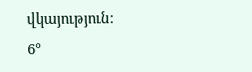վկայություն։
6°